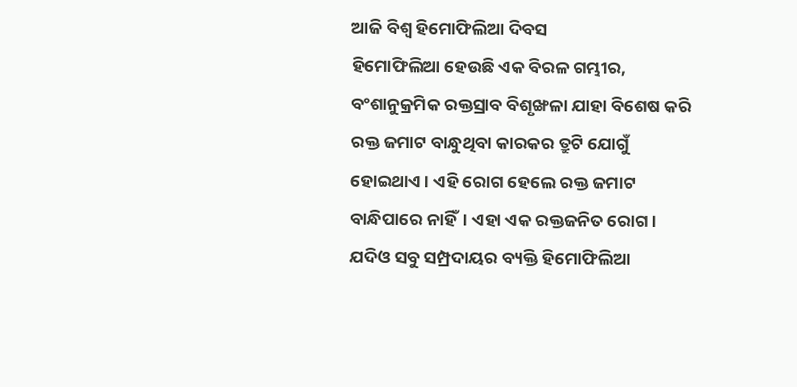ଆଜି ବିଶ୍ବ ହିମୋଫିଲିଆ ଦିବସ
ହିମୋଫିଲିଆ ହେଉଛି ଏକ ବିରଳ ଗମ୍ଭୀର, ବଂଶାନୁକ୍ରମିକ ରକ୍ତସ୍ରାବ ବିଶୃଙ୍ଖଳା ଯାହା ବିଶେଷ କରି ରକ୍ତ ଜମାଟ ବାନ୍ଧୁଥିବା କାରକର ତ୍ରୁଟି ଯୋଗୁଁ ହୋଇଥାଏ। ଏହି ରୋଗ ହେଲେ ରକ୍ତ ଜମାଟ ବାନ୍ଧିପାରେ ନାହିଁ। ଏହା ଏକ ରକ୍ତଜନିତ ରୋଗ। ଯଦିଓ ସବୁ ସମ୍ପ୍ରଦାୟର ବ୍ୟକ୍ତି ହିମୋଫିଲିଆ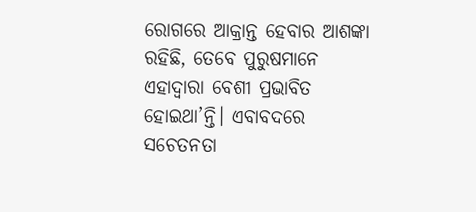ରୋଗରେ ଆକ୍ରାନ୍ତ ହେବାର ଆଶଙ୍କା ରହିଛି, ତେବେ ପୁରୁଷମାନେ ଏହାଦ୍ବାରା ବେଶୀ ପ୍ରଭାବିତ ହୋଇଥା’ନ୍ତି। ଏବାବଦରେ ସଚେତନତା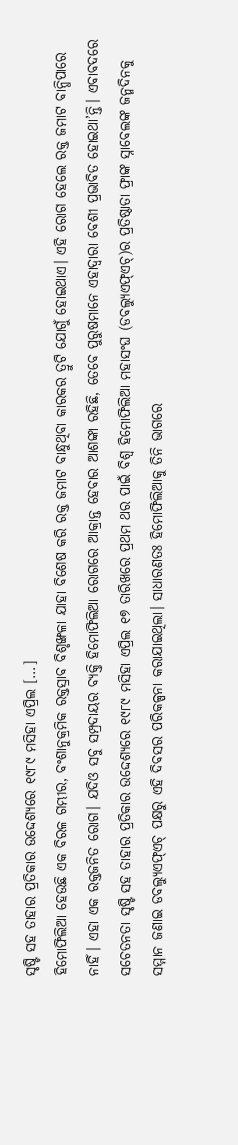ସୃଷ୍ଟି ସହ ତାହାର ପ୍ରତିକାର ଉଦ୍ଦେଶ୍ୟରେ ୧୯୮୯ ମସିହା ଏପ୍ରିଲ […]
ହିମୋଫିଲିଆ ହେଉଛି ଏକ ବିରଳ ଗମ୍ଭୀର, ବଂଶାନୁକ୍ରମିକ ରକ୍ତସ୍ରାବ ବିଶୃଙ୍ଖଳା ଯାହା ବିଶେଷ କରି ରକ୍ତ ଜମାଟ ବାନ୍ଧୁଥିବା କାରକର ତ୍ରୁଟି ଯୋଗୁଁ ହୋଇଥାଏ। ଏହି ରୋଗ ହେଲେ ରକ୍ତ ଜମାଟ ବାନ୍ଧିପାରେ ନାହିଁ। ଏହା ଏକ ରକ୍ତଜନିତ ରୋଗ। ଯଦିଓ ସବୁ ସମ୍ପ୍ରଦାୟର ବ୍ୟକ୍ତି ହିମୋଫିଲିଆ ରୋଗରେ ଆକ୍ରାନ୍ତ ହେବାର ଆଶଙ୍କା ରହିଛି, ତେବେ ପୁରୁଷମାନେ ଏହାଦ୍ବାରା ବେଶୀ ପ୍ରଭାବିତ ହୋଇଥା’ନ୍ତି। ଏବାବଦରେ ସଚେତନତା ସୃଷ୍ଟି ସହ ତାହାର ପ୍ରତିକାର ଉଦ୍ଦେଶ୍ୟରେ ୧୯୮୯ ମସିହା ଏପ୍ରିଲ ୧୭ ତାରିଖରେ ପ୍ରଥମ ଥର ପାଇଁ ବିଶ୍ବ ହିମୋଫିଲିଆ ମହାସଂଘ (ଡବଲ୍ୟୁଏଫ୍ଏଚ୍)ର ପ୍ରତିଷ୍ଠାତା ଫ୍ରାଙ୍କ ସ୍ନାବେଲଙ୍କ ଜନ୍ମଦିନକୁ ସମ୍ମାନ ଜଣାଇ ଡବଲ୍ୟୁଏଫ୍ଏଚ୍ ପକ୍ଷରୁ ଏହି ଦିବସର ପରିକଳ୍ପନା କରାଯାଇଥିଲା। ସାଧାରଣତଃ ହିମୋଫିଲିଆକୁ ତିନି ଭାଗରେ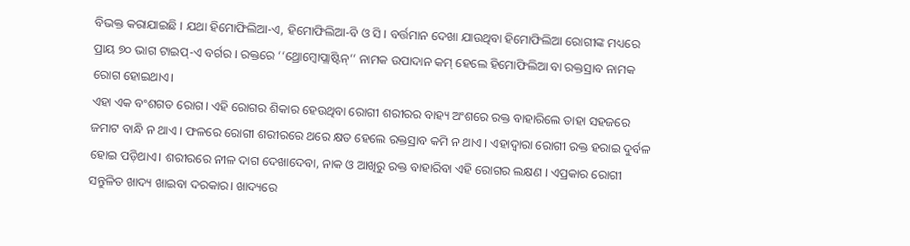ବିଭକ୍ତ କରାଯାଇଛି । ଯଥା ହିମୋଫିଲିଆ-ଏ, ହିମୋଫିଲିଆ-ବି ଓ ସି । ବର୍ତ୍ତମାନ ଦେଖା ଯାଉଥିବା ହିମୋଫିଲିଆ ରୋଗୀଙ୍କ ମଧ୍ୟରେ ପ୍ରାୟ ୭୦ ଭାଗ ଟାଇପ୍-ଏ ବର୍ଗର । ରକ୍ତରେ ‘‘ଥ୍ରୋମ୍ବୋପ୍ଲାଷ୍ଟିନ୍’’ ନାମକ ଉପାଦାନ କମ୍ ହେଲେ ହିମୋଫିଲିଆ ବା ରକ୍ତସ୍ରାବ ନାମକ ରୋଗ ହୋଇଥାଏ।
ଏହା ଏକ ବଂଶଗତ ରୋଗ। ଏହି ରୋଗର ଶିକାର ହେଉଥିବା ରୋଗୀ ଶରୀରର ବାହ୍ୟ ଅଂଶରେ ରକ୍ତ ବାହାରିଲେ ତାହା ସହଜରେ ଜମାଟ ବାନ୍ଧି ନ ଥାଏ । ଫଳରେ ରୋଗୀ ଶରୀରରେ ଥରେ କ୍ଷତ ହେଲେ ରକ୍ତସ୍ରାବ କମି ନ ଥାଏ । ଏହାଦ୍ୱାରା ରୋଗୀ ରକ୍ତ ହରାଇ ଦୁର୍ବଳ ହୋଇ ପଡ଼ିଥାଏ। ଶରୀରରେ ନୀଳ ଦାଗ ଦେଖାଦେବା, ନାକ ଓ ଆଖିରୁ ରକ୍ତ ବାହାରିବା ଏହି ରୋଗର ଲକ୍ଷଣ । ଏପ୍ରକାର ରୋଗୀ ସନ୍ତୁଳିତ ଖାଦ୍ୟ ଖାଇବା ଦରକାର। ଖାଦ୍ୟରେ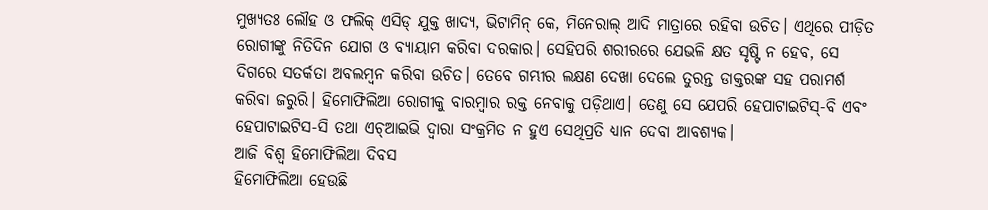ମୁଖ୍ୟତଃ ଲୌହ ଓ ଫଲିକ୍ ଏସିଡ୍ ଯୁକ୍ତ ଖାଦ୍ୟ, ଭିଟାମିନ୍ କେ, ମିନେରାଲ୍ ଆଦି ମାତ୍ରାରେ ରହିବା ଉଚିତ। ଏଥିରେ ପୀଡ଼ିତ ରୋଗୀଙ୍କୁ ନିତିଦିନ ଯୋଗ ଓ ବ୍ୟାୟାମ କରିବା ଦରକାର। ସେହିପରି ଶରୀରରେ ଯେଭଳି କ୍ଷତ ସୃଷ୍ଟି ନ ହେବ, ସେ ଦିଗରେ ସତର୍କତା ଅବଲମ୍ବନ କରିବା ଉଚିତ। ତେବେ ଗମ୍ଭୀର ଲକ୍ଷଣ ଦେଖା ଦେଲେ ତୁରନ୍ତ ଡାକ୍ତରଙ୍କ ସହ ପରାମର୍ଶ କରିବା ଜରୁରି। ହିମୋଫିଲିଆ ରୋଗୀକୁ ବାରମ୍ବାର ରକ୍ତ ନେବାକୁ ପଡ଼ିଥାଏ। ତେଣୁ ସେ ଯେପରି ହେପାଟାଇଟିସ୍-ବି ଏବଂ ହେପାଟାଇଟିସ-ସି ତଥା ଏଚ୍ଆଇଭି ଦ୍ୱାରା ସଂକ୍ରମିତ ନ ହୁଏ ସେଥିପ୍ରତି ଧ୍ୟାନ ଦେବା ଆବଶ୍ୟକ।
ଆଜି ବିଶ୍ବ ହିମୋଫିଲିଆ ଦିବସ
ହିମୋଫିଲିଆ ହେଉଛି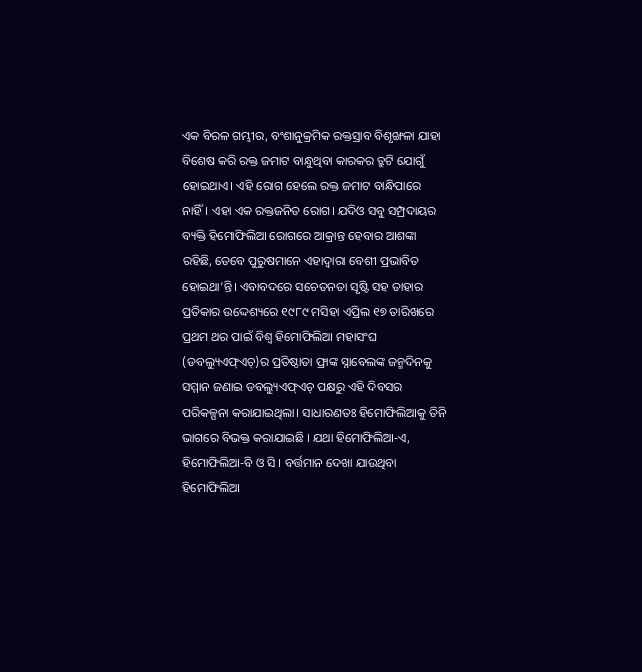ଏକ ବିରଳ ଗମ୍ଭୀର, ବଂଶାନୁକ୍ରମିକ ରକ୍ତସ୍ରାବ ବିଶୃଙ୍ଖଳା ଯାହା ବିଶେଷ କରି ରକ୍ତ ଜମାଟ ବାନ୍ଧୁଥିବା କାରକର ତ୍ରୁଟି ଯୋଗୁଁ ହୋଇଥାଏ। ଏହି ରୋଗ ହେଲେ ରକ୍ତ ଜମାଟ ବାନ୍ଧିପାରେ ନାହିଁ। ଏହା ଏକ ରକ୍ତଜନିତ ରୋଗ। ଯଦିଓ ସବୁ ସମ୍ପ୍ରଦାୟର ବ୍ୟକ୍ତି ହିମୋଫିଲିଆ ରୋଗରେ ଆକ୍ରାନ୍ତ ହେବାର ଆଶଙ୍କା ରହିଛି, ତେବେ ପୁରୁଷମାନେ ଏହାଦ୍ବାରା ବେଶୀ ପ୍ରଭାବିତ ହୋଇଥା’ନ୍ତି। ଏବାବଦରେ ସଚେତନତା ସୃଷ୍ଟି ସହ ତାହାର ପ୍ରତିକାର ଉଦ୍ଦେଶ୍ୟରେ ୧୯୮୯ ମସିହା ଏପ୍ରିଲ ୧୭ ତାରିଖରେ ପ୍ରଥମ ଥର ପାଇଁ ବିଶ୍ବ ହିମୋଫିଲିଆ ମହାସଂଘ (ଡବଲ୍ୟୁଏଫ୍ଏଚ୍)ର ପ୍ରତିଷ୍ଠାତା ଫ୍ରାଙ୍କ ସ୍ନାବେଲଙ୍କ ଜନ୍ମଦିନକୁ ସମ୍ମାନ ଜଣାଇ ଡବଲ୍ୟୁଏଫ୍ଏଚ୍ ପକ୍ଷରୁ ଏହି ଦିବସର ପରିକଳ୍ପନା କରାଯାଇଥିଲା। ସାଧାରଣତଃ ହିମୋଫିଲିଆକୁ ତିନି ଭାଗରେ ବିଭକ୍ତ କରାଯାଇଛି । ଯଥା ହିମୋଫିଲିଆ-ଏ, ହିମୋଫିଲିଆ-ବି ଓ ସି । ବର୍ତ୍ତମାନ ଦେଖା ଯାଉଥିବା ହିମୋଫିଲିଆ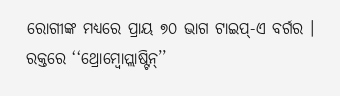ରୋଗୀଙ୍କ ମଧ୍ୟରେ ପ୍ରାୟ ୭୦ ଭାଗ ଟାଇପ୍-ଏ ବର୍ଗର । ରକ୍ତରେ ‘‘ଥ୍ରୋମ୍ବୋପ୍ଲାଷ୍ଟିନ୍’’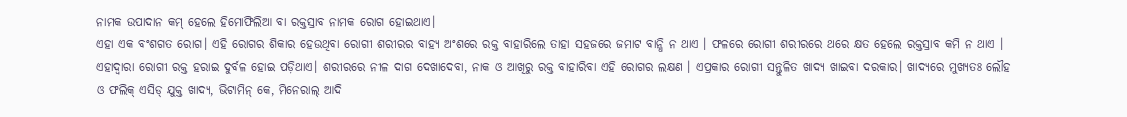ନାମକ ଉପାଦାନ କମ୍ ହେଲେ ହିମୋଫିଲିଆ ବା ରକ୍ତସ୍ରାବ ନାମକ ରୋଗ ହୋଇଥାଏ।
ଏହା ଏକ ବଂଶଗତ ରୋଗ। ଏହି ରୋଗର ଶିକାର ହେଉଥିବା ରୋଗୀ ଶରୀରର ବାହ୍ୟ ଅଂଶରେ ରକ୍ତ ବାହାରିଲେ ତାହା ସହଜରେ ଜମାଟ ବାନ୍ଧି ନ ଥାଏ । ଫଳରେ ରୋଗୀ ଶରୀରରେ ଥରେ କ୍ଷତ ହେଲେ ରକ୍ତସ୍ରାବ କମି ନ ଥାଏ । ଏହାଦ୍ୱାରା ରୋଗୀ ରକ୍ତ ହରାଇ ଦୁର୍ବଳ ହୋଇ ପଡ଼ିଥାଏ। ଶରୀରରେ ନୀଳ ଦାଗ ଦେଖାଦେବା, ନାକ ଓ ଆଖିରୁ ରକ୍ତ ବାହାରିବା ଏହି ରୋଗର ଲକ୍ଷଣ । ଏପ୍ରକାର ରୋଗୀ ସନ୍ତୁଳିତ ଖାଦ୍ୟ ଖାଇବା ଦରକାର। ଖାଦ୍ୟରେ ମୁଖ୍ୟତଃ ଲୌହ ଓ ଫଲିକ୍ ଏସିଡ୍ ଯୁକ୍ତ ଖାଦ୍ୟ, ଭିଟାମିନ୍ କେ, ମିନେରାଲ୍ ଆଦି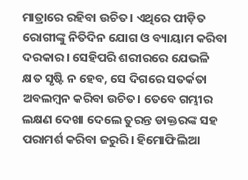ମାତ୍ରାରେ ରହିବା ଉଚିତ। ଏଥିରେ ପୀଡ଼ିତ ରୋଗୀଙ୍କୁ ନିତିଦିନ ଯୋଗ ଓ ବ୍ୟାୟାମ କରିବା ଦରକାର। ସେହିପରି ଶରୀରରେ ଯେଭଳି କ୍ଷତ ସୃଷ୍ଟି ନ ହେବ, ସେ ଦିଗରେ ସତର୍କତା ଅବଲମ୍ବନ କରିବା ଉଚିତ। ତେବେ ଗମ୍ଭୀର ଲକ୍ଷଣ ଦେଖା ଦେଲେ ତୁରନ୍ତ ଡାକ୍ତରଙ୍କ ସହ ପରାମର୍ଶ କରିବା ଜରୁରି। ହିମୋଫିଲିଆ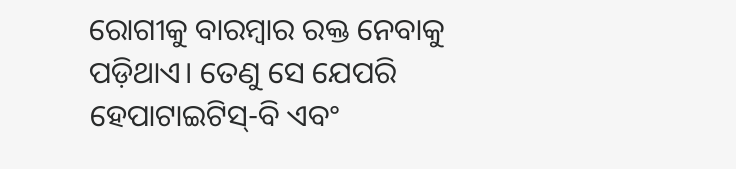ରୋଗୀକୁ ବାରମ୍ବାର ରକ୍ତ ନେବାକୁ ପଡ଼ିଥାଏ। ତେଣୁ ସେ ଯେପରି ହେପାଟାଇଟିସ୍-ବି ଏବଂ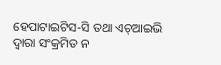ହେପାଟାଇଟିସ-ସି ତଥା ଏଚ୍ଆଇଭି ଦ୍ୱାରା ସଂକ୍ରମିତ ନ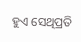ହୁଏ ସେଥିପ୍ରତି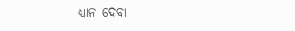ଧ୍ୟାନ ଦେବା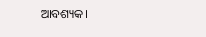ଆବଶ୍ୟକ।